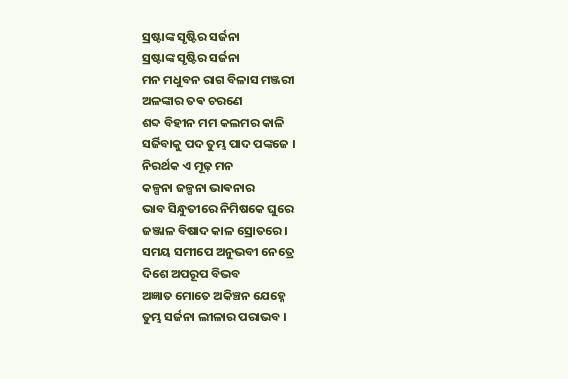ସ୍ରଷ୍ଟାଙ୍କ ସୃଷ୍ଟିର ସର୍ଜନା
ସ୍ରଷ୍ଟାଙ୍କ ସୃଷ୍ଟିର ସର୍ଜନା
ମନ ମଧୁବନ ରାଗ ବିଳାସ ମଞ୍ଜରୀ
ଅଳଙ୍କାର ତଵ ଚରଣେ
ଶବ୍ଦ ବିହୀନ ମମ କଲମର କାଳି
ସର୍ଜିବାକୁ ପଦ ତୁମ୍ଭ ପାଦ ପଙ୍କଜେ ।
ନିରର୍ଥକ ଏ ମୂଢ଼ ମନ
କଳ୍ପନା ଜଳ୍ପନା ଭାଵନାର
ଭାବ ସିନ୍ଧୁତୀରେ ନିମିଷକେ ଘୁରେ
ଜଞ୍ଜାଳ ବିଷାଦ କାଳ ସ୍ରୋତରେ ।
ସମୟ ସମୀପେ ଅନୁଭବୀ ନେତ୍ରେ
ଦିଶେ ଅପରୂପ ବିଭବ
ଅଜ୍ଞାତ ମୋତେ ଅକିଞ୍ଚନ ଯେହ୍ନେ
ତୁମ୍ଭ ସର୍ଜନା ଲୀଳାର ପରାଭବ ।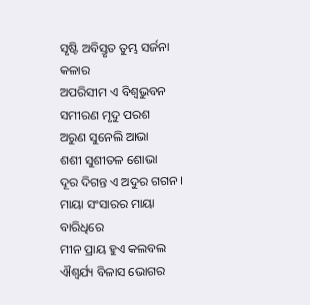ସୃଷ୍ଟି ଅବିସ୍ତୃତ ତୁମ୍ଭ ସର୍ଜନା କଳାର
ଅପରିସୀମ ଏ ବିଶ୍ୱଭୁବନ
ସମୀରଣ ମୃଦୁ ପରଶ
ଅରୁଣ ସୁନେଲି ଆଭା
ଶଶୀ ସୁଶୀତଳ ଶୋଭା
ଦୂର ଦିଗନ୍ତ ଏ ଅଦୁର ଗଗନ ।
ମାୟା ସଂସାରର ମାୟା ବାରିଧିରେ
ମୀନ ପ୍ରାୟ ହୁଏ କଲବଲ
ଐଶ୍ୱର୍ଯ୍ୟ ବିଳାସ ଭୋଗର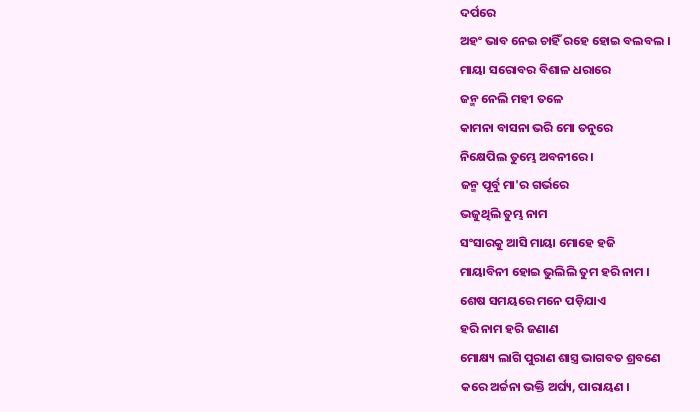ଦର୍ପରେ
ଅହଂ ଭାବ ନେଇ ଚାହିଁ ରହେ ହୋଇ ବଲବଲ ।
ମାୟା ସରୋବର ବିଶାଳ ଧରାରେ
ଜନ୍ମ ନେଲି ମହୀ ତଳେ
କାମନା ବାସନା ଭରି ମୋ ତନୁରେ
ନିକ୍ଷେପିଲ ତୁମ୍ଭେ ଅବନୀରେ ।
ଜନ୍ମ ପୂର୍ବୁ ମା'ର ଗର୍ଭରେ
ଭଜୁଥିଲି ତୁମ୍ଭ ନାମ
ସଂସାରକୁ ଆସି ମାୟା ମୋହେ ହଜି
ମାୟାବିନୀ ହୋଇ ଭୁଲିଲି ତୁମ ହରି ନାମ ।
ଶେଷ ସମୟରେ ମନେ ପଡ଼ିଯାଏ
ହରି ନାମ ହରି ଜଣାଣ
ମୋକ୍ଷ୍ୟ ଲାଗି ପୁରାଣ ଶାସ୍ତ୍ର ଭାଗବତ ଶ୍ରବଣେ
କରେ ଅର୍ଚ୍ଚନା ଭକ୍ତି ଅର୍ଘ୍ୟ, ପାରାୟଣ ।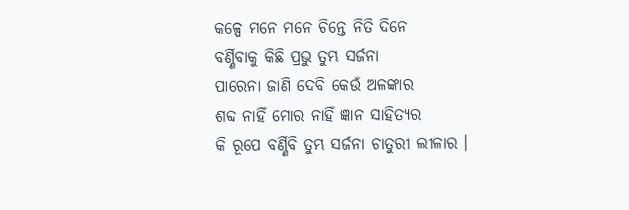କଳ୍ପେ ମନେ ମନେ ଚିନ୍ତେ ନିତି ଦିନେ
ବର୍ଣ୍ଣିବାକୁ କିଛି ପ୍ରଭୁ ତୁମ୍ଭ ସର୍ଜନା
ପାରେନା ଜାଣି ଦେବି କେଉଁ ଅଳଙ୍କାର
ଶବ୍ଦ ନାହିଁ ମୋର ନାହିଁ ଜ୍ଞାନ ସାହିତ୍ୟର
କି ରୂପେ ବର୍ଣ୍ଣିବି ତୁମ୍ଭ ସର୍ଜନା ଚାତୁରୀ ଲୀଳାର ।